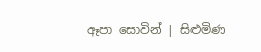ඈපා සොවින් | සිළුමිණ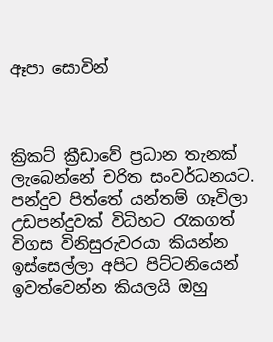ඈපා සොවින්



ක්‍රිකට් ක්‍රීඩාවේ ප්‍රධාන තැනක් ලැබෙන්නේ චරිත සංවර්ධනයට. පන්දුව පිත්තේ යන්තම් ගෑවිලා උඩපන්දුවක් විධිහට රැකගත් විගස විනිසුරුවරයා කියන්න ඉස්සෙල්ලා අපිට පිට්ටනියෙන් ඉවත්වෙන්න කියලයි ඔහු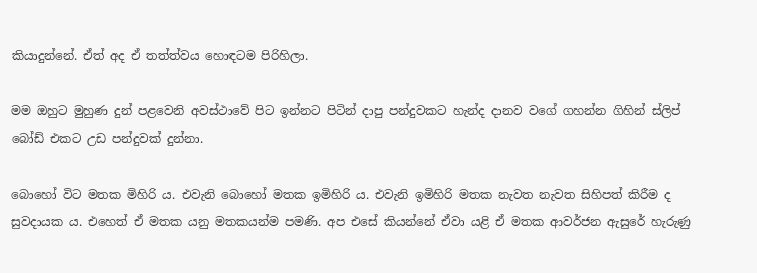කියාදුන්නේ. ඒත් අද ඒ තත්ත්වය හොඳටම පිරිහිලා.

මම ඔහුට මුහුණ දුන් පළවෙනි අවස්ථාවේ පිට ඉන්නට පිටින් දාපු පන්දුවකට හැන්ද දානව වගේ ගහන්න ගිහින් ස්ලිප් බෝඩ් එකට උඩ පන්දුවක් දුන්නා.

බොහෝ විට මතක මිහිරි ය. එවැනි බොහෝ මතක ඉමිහිරි ය. එවැනි ඉමිහිරි මතක නැවත නැවත සිහිපත් කිරීම ද සුවදායක ය. එහෙත් ඒ මතක යනු මතකයන්ම පමණි. අප එසේ කියන්නේ ඒවා යළි ඒ මතක ආවර්ජන ඇසුරේ හැරුණු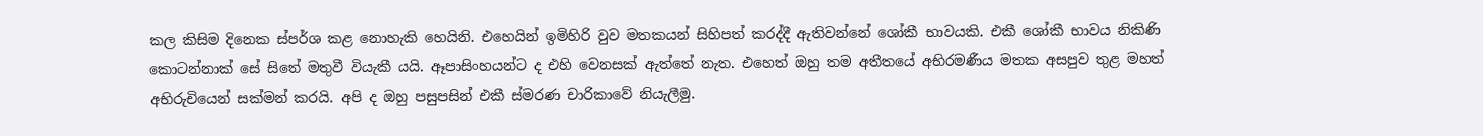කල කිසිම දිනෙක ස්පර්ශ කළ නොහැකි හෙයිනි. එහෙයින් ඉමිහිරි වුව මතකයන් සිහිපත් කරද්දී ඇතිවන්නේ ශෝකී භාවයකි. එකී ශෝකී භාවය නිකිණි කොටන්නාක් සේ සිතේ මතුවී වියැකී යයි. ඈපාසිංහයන්ට ද එහි වෙනසක් ඇත්තේ නැත. එහෙත් ඔහු තම අතීතයේ අභිරමණීය මතක අසපුව තුළ මහත් අභිරුචියෙන් සක්මන් කරයි. අපි ද ඔහු පසුපසින් එකී ස්මරණ චාරිකාවේ නියැලීමු.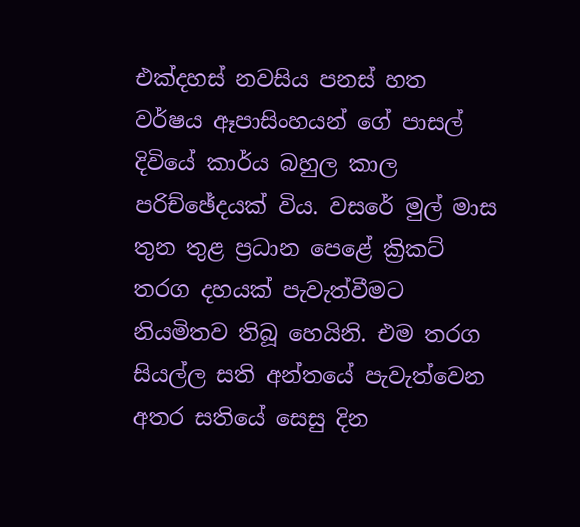එක්දහස් නවසිය පනස් හත වර්ෂය ඈපාසිංහයන් ගේ පාසල් දිවියේ කාර්ය බහුල කාල පරිච්ඡේදයක් විය. වසරේ මුල් මාස තුන තුළ ප්‍රධාන පෙළේ ක්‍රිකට් තරග දහයක් පැවැත්වීමට නියමිතව තිබූ හෙයිනි. එම තරග සියල්ල සති අන්තයේ පැවැත්වෙන අතර සතියේ සෙසු දින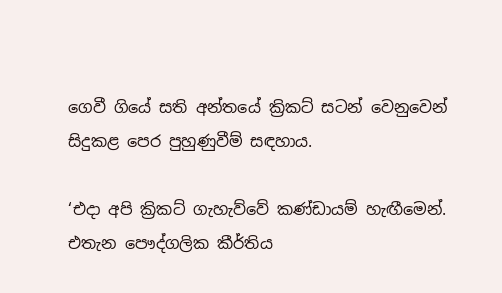ගෙවී ගියේ සති අන්තයේ ක්‍රිකට් සටන් වෙනුවෙන් සිදුකළ පෙර පුහුණුවීම් සඳහාය.

‘එදා අපි ක්‍රිකට් ගැහැව්වේ කණ්ඩායම් හැඟීමෙන්. එතැන පෞද්ගලික කීර්තිය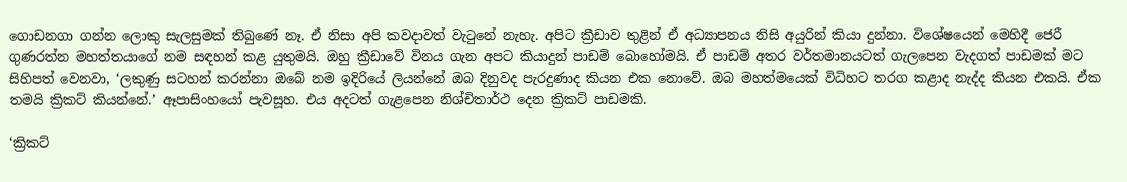ගොඩනගා ගන්න ලොකු සැලසුමක් තිබුණේ නෑ. ඒ නිසා අපි කවදාවත් වැටුනේ නැහැ. අපිට ක්‍රීඩාව තුළින් ඒ අධ්‍යාපනය නිසි අයුරින් කියා දුන්නා. විශේෂයෙන් මෙහිදී ජෙරී ගුණරත්න මහත්තයාගේ නම සඳහන් කළ යුතුමයි. ඔහු ක්‍රීඩාවේ විනය ගැන අපට කියාදුන් පාඩම් බොහෝමයි. ඒ පාඩම් අතර වර්තමානයටත් ගැලපෙන වැදගත් පාඩමක් මට සිහිපත් වෙනවා, ‘ලකුණු සටහන් කරන්නා ඔබේ නම ඉදිරියේ ලියන්නේ ඔබ දිනුවද පැරදුණාද කියන එක නොවේ. ඔබ මහත්මයෙක් විධිහට තරග කළාද නැද්ද කියන එකයි. ඒක තමයි ක්‍රිකට් කියන්නේ.’ ඈපාසිංහයෝ පැවසූහ. එය අදටත් ගැළපෙන නිශ්චිතාර්ථ දෙන ක්‍රිකට් පාඩමකි.

‘ක්‍රිකට්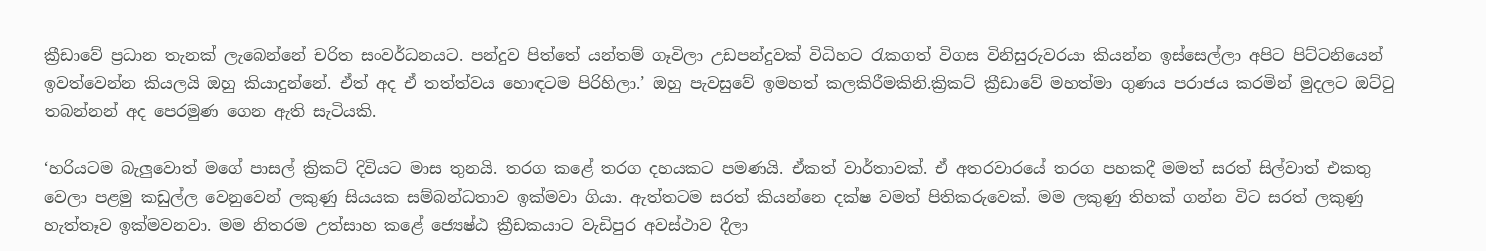ක්‍රීඩාවේ ප්‍රධාන තැනක් ලැබෙන්නේ චරිත සංවර්ධනයට. පන්දුව පිත්තේ යන්තම් ගෑවිලා උඩපන්දුවක් විධිහට රැකගත් විගස විනිසුරුවරයා කියන්න ඉස්සෙල්ලා අපිට පිට්ටනියෙන් ඉවත්වෙන්න කියලයි ඔහු කියාදුන්නේ. ඒත් අද ඒ තත්ත්වය හොඳටම පිරිහිලා.’ ඔහු පැවසුවේ ඉමහත් කලකිරීමකිනි.ක්‍රිකට් ක්‍රීඩාවේ මහත්මා ගුණය පරාජය කරමින් මුදලට ඔට්ටු තබන්නන් අද පෙරමුණ ගෙන ඇති සැටියකි.

‘හරියටම බැලුවොත් මගේ පාසල් ක්‍රිකට් දිවියට මාස තුනයි. තරග කළේ තරග දහයකට පමණයි. ඒකත් වාර්තාවක්. ඒ අතරවාරයේ තරග පහකදී මමත් සරත් සිල්වාත් එකතු වෙලා පළමු කඩුල්ල වෙනුවෙන් ලකුණු සියයක සම්බන්ධතාව ඉක්මවා ගියා. ඇත්තටම සරත් කියන්නෙ දක්ෂ වමත් පිතිකරුවෙක්. මම ලකුණු තිහක් ගන්න විට සරත් ලකුණු හැත්තෑව ඉක්මවනවා. මම නිතරම උත්සාහ කළේ ජ්‍යෙෂ්ඨ ක්‍රීඩකයාට වැඩිපුර අවස්ථාව දීලා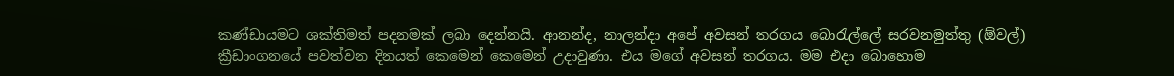කණ්ඩායමට ශක්තිමත් පදනමක් ලබා දෙන්නයි. ආනන්ද, නාලන්දා අපේ අවසන් තරගය බොරැල්ලේ සරවනමුත්තු (ඕවල්) ක්‍රීඩාංගනයේ පවත්වන දිනයත් කෙමෙන් කෙමෙන් උදාවුණා. එය මගේ අවසන් තරගය. මම එදා බොහොම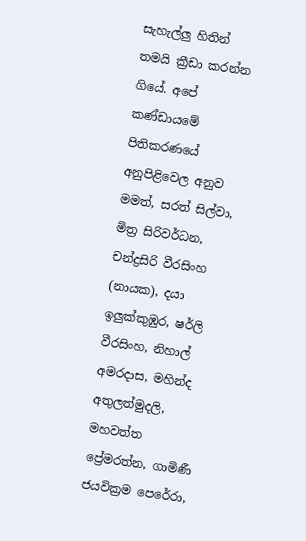සැහැල්ලු හිතින් තමයි ක්‍රීඩා කරන්න ගියේ. අපේ කණ්ඩායමේ පිතිකරණයේ අනුපිළිවෙල අනුව මමත්, සරත් සිල්වා, මිත්‍ර සිරිවර්ධන, චන්ද්‍රසිරි වීරසිංහ (නායක), දයා ඉලුක්කුඹුර, ෂර්ලි වීරසිංහ, නිහාල් අමරදාස, මහින්ද අතුලත්මුදලි, මහවත්ත ප්‍රේමරත්න, ගාමිණී ජයවික්‍රම පෙරේරා,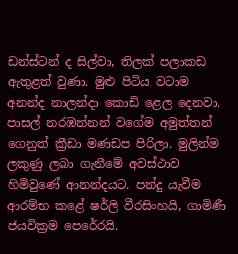ඩන්ස්ටන් ද සිල්වා, තිලක් පලාකඩ ඇතුළත් වුණා. මුළු පිටිය වටාම අනන්ද නාලන්දා කොඩි ළෙල දෙනවා. පාසල් නරඹන්නන් වගේම අමුත්තන් ගෙනුත් ක්‍රීඩා මණඩප පිරිලා. මුලින්ම ලකුණු ලබා ගැනීමේ අවස්ථාව හිමිවුණේ ආනන්දයට. පන්දු යැවීම ආරම්භ කළේ ෂර්ලි වීරසිංහයි, ගාමිණී ජයවික්‍රම පෙරේරයි.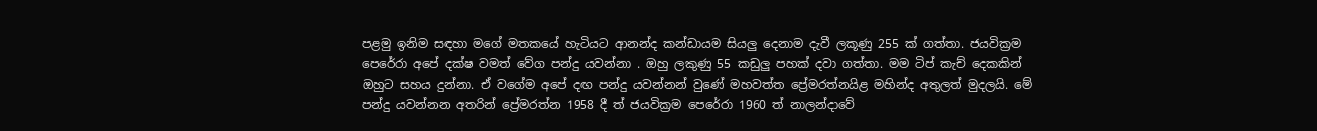පළමු ඉනිම සඳහා මගේ මතකයේ හැටියට ආනන්ද කන්ඩායම සියලු දෙනාම දැවී ලකූණු 255 ක් ගත්තා. ජයවික්‍රම පෙරේරා අපේ දක්ෂ වමත් වේග පන්දු යවන්නා . ඔහු ලකුණු 55 කඩුලු පහක් දවා ගත්තා. මම ටිප් කැච් දෙකකින් ඔහුට සහය දුන්නා. ඒ වගේම අපේ දඟ පන්දු යවන්නන් වුණේ මහවත්ත ප්‍රේමරත්නයිළ මහින්ද අතුලත් මුදලයි. මේ පන්දු යවන්නන අතරින් ප්‍රේමරත්න 1958 දී ත් ජයවික්‍රම පෙරේරා 1960 ත් නාලන්දාවේ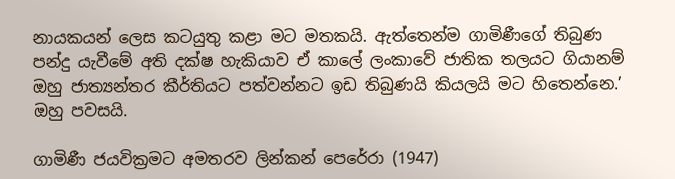නායකයන් ලෙස කටයුතු කළා මට මතකයි. ඇත්තෙන්ම ගාමිණීගේ තිබුණ පන්දු යැවීමේ අති දක්ෂ හැකියාව ඒ කාලේ ලංකාවේ ජාතික තලයට ගියානම් ඔහු ජාත්‍යන්තර කීර්තියට පත්වන්නට ඉඩ තිබුණයි කියලයි මට හිතෙන්නෙ.’ ඔහු පවසයි.

ගාමිණී ජයවික්‍රමට අමතරව ලින්කන් පෙරේරා (1947)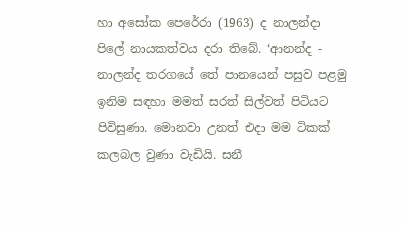හා අසෝක පෙරේරා (1963) ද නාලන්දා පිලේ නායකත්වය දරා තිබේ. ‘ආනන්ද - නාලන්ද තරගයේ තේ පානයෙන් පසුව පළමු ඉනිම සඳහා මමත් සරත් සිල්වත් පිටියට පිවිසුණා. මොනවා උනත් එදා මම ටිකක් කලබල වුණා වැඩියි. සනී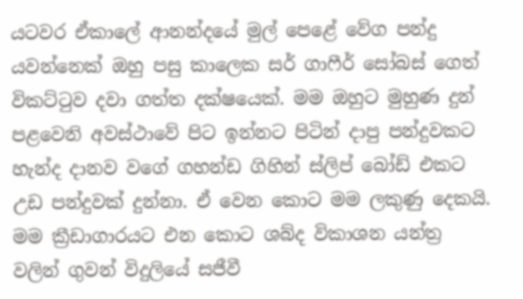යටවර ඒකාලේ ආනන්දයේ මුල් පෙළේ වේග පන්දු යවන්නෙක් ඔහු පසු කාලෙක සර් ගාෆීර් සෝබස් ගෙත් විකට්ටුව දවා ගත්ත දක්ෂයෙක්. මම ඔහුට මුහුණ දුන් පළවෙනි අවස්ථාවේ පිට ඉන්නට පිටින් දාපු පන්දුවකට හැන්ද දානව වගේ ගහන්ඩ ගිහින් ස්ලිප් බෝඩ් එකට උඩ පන්දුවක් දුන්නා. ඒ වෙන කොට මම ලකුණු දෙකයි. මම ක්‍රීඩාගාරයට එන කොට ශබ්ද විකාශන යන්ත්‍ර වලින් ගුවන් විදුලියේ සජීවී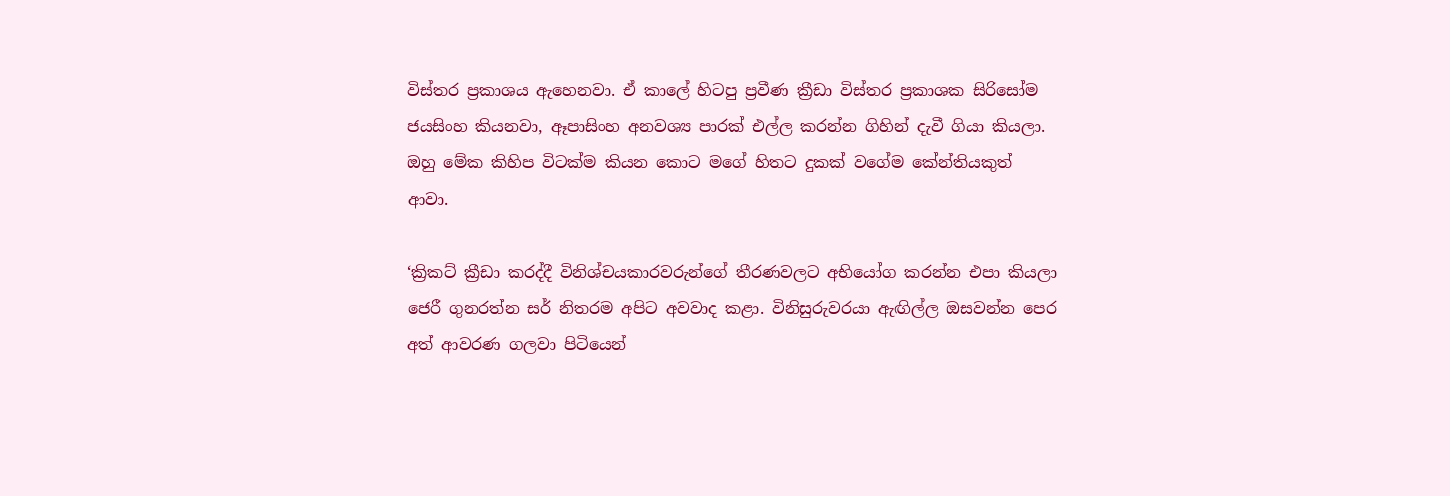විස්තර ප්‍රකාශය ඇහෙනවා. ඒ කාලේ හිටපු ප්‍රවීණ ක්‍රීඩා විස්තර ප්‍රකාශක සිරිසෝම ජයසිංහ කියනවා, ඈපාසිංහ අනවශ්‍ය පාරක් එල්ල කරන්න ගිහින් දැවී ගියා කියලා. ඔහු මේක කිහිප විටක්ම කියන කොට මගේ හිතට දුකක් වගේම කේන්තියකුත් ආවා.

‘ක්‍රිකට් ක්‍රීඩා කරද්දී විනිශ්චයකාරවරුන්ගේ තීරණවලට අභියෝග කරන්න එපා කියලා ජෙරී ගුනරත්න සර් නිතරම අපිට අවවාද කළා. විනිසුරුවරයා ඇඟිල්ල ඔසවන්න පෙර අත් ආවරණ ගලවා පිටියෙන්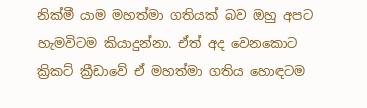නික්මී යාම මහත්මා ගතියක් බව ඔහු අපට හැමවිටම කියාදුන්නා. ඒත් අද වෙනකොට ක්‍රිකට් ක්‍රීඩාවේ ඒ මහත්මා ගතිය හොඳටම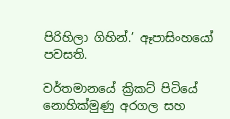පිරිහිලා ගිහින්.’ ඈපාසිංහයෝ පවසති.

වර්තමානයේ ක්‍රිකට් පිටියේ නොහික්මුණු අරගල සහ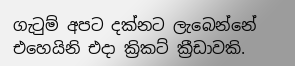ගැටුම් අපට දක්නට ලැබෙන්නේ එහෙයිනි එදා ක්‍රිකට් ක්‍රීඩාවකි.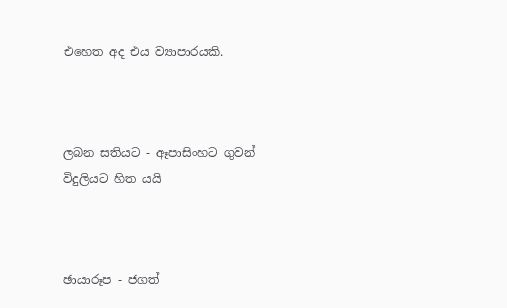එහෙත අද එය ව්‍යාපාරයකි.



ලබන සතියට - ඈපාසිංහට ගුවන් විදුලියට හිත යයි



ඡායාරූප - ජගත්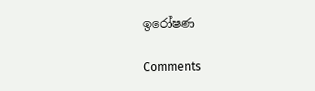ඉරෝෂණ

Comments